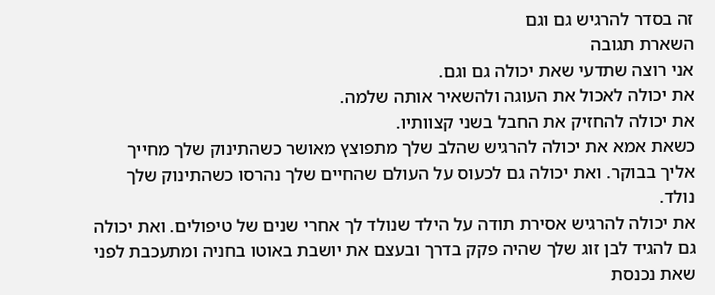זה בסדר להרגיש גם וגם
השארת תגובה
אני רוצה שתדעי שאת יכולה גם וגם.
את יכולה לאכול את העוגה ולהשאיר אותה שלמה.
את יכולה להחזיק את החבל בשני קצוותיו.
כשאת אמא את יכולה להרגיש שהלב שלך מתפוצץ מאושר כשהתינוק שלך מחייך אליך בבוקר. ואת יכולה גם לכעוס על העולם שהחיים שלך נהרסו כשהתינוק שלך נולד.
את יכולה להרגיש אסירת תודה על הילד שנולד לך אחרי שנים של טיפולים. ואת יכולה גם להגיד לבן זוג שלך שהיה פקק בדרך ובעצם את יושבת באוטו בחניה ומתעכבת לפני שאת נכנסת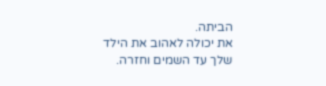הביתה.
את יכולה לאהוב את הילד שלך עד השמים וחזרה.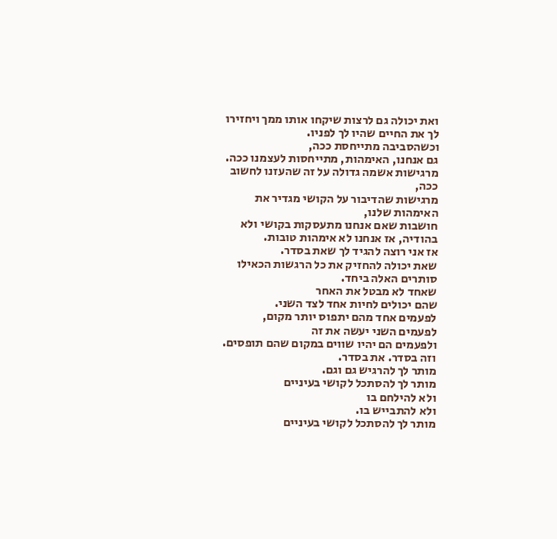ואת יכולה גם לרצות שיקחו אותו ממך ויחזירו לך את החיים שהיו לך לפניו.
וכשהסביבה מתייחסת ככה,
גם אנחנו, האימהות, מתייחסות לעצמנו ככה.
מרגישות אשמה גדולה על זה שהעזנו לחשוב ככה,
מרגישות שהדיבור על הקושי מגדיר את האימהות שלנו,
חושבות שאם אנחנו מתעסקות בקושי ולא בהודיה, אז אנחנו לא אימהות טובות.
אז אני רוצה להגיד לך שאת בסדר.
שאת יכולה להחזיק את כל הרגשות הכאילו סותרים האלה ביחד.
שאחד לא מבטל את האחר
שהם יכולים לחיות אחד לצד השני.
לפעמים אחד מהם יתפוס יותר מקום,
לפעמים השני יעשה את זה
ולפעמים הם יהיו שווים במקום שהם תופסים.
וזה בסדר. את בסדר.
מותר לך להרגיש גם וגם.
מותר לך להסתכל לקושי בעיניים
ולא להילחם בו
ולא להתבייש בו.
מותר לך להסתכל לקושי בעיניים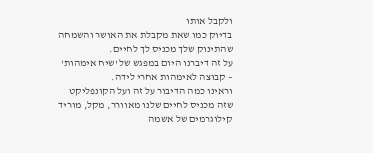ולקבל אותו
בדיוק כמו שאת מקבלת את האושר והשמחה
שהתינוק שלך מכניס לך לחיים.
על זה דיברנו היום במפגש של 'שיח אימהות' – קבוצה לאימהות אחרי לידה.
וראינו כמה הדיבור על זה ועל הקונפליקט שזה מכניס לחיים שלנו מאוורר, מקל, מוריד קילוגרמים של אשמה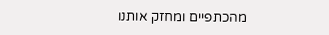מהכתפיים ומחזק אותנו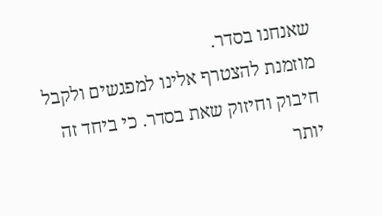שאנחנו בסדר.
מוזמנת להצטרף אלינו למפגשים ולקבל חיבוק וחיזוק שאת בסדר. כי ביחד זה יותר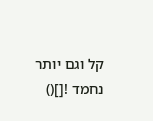קל וגם יותר נחמד ![]()